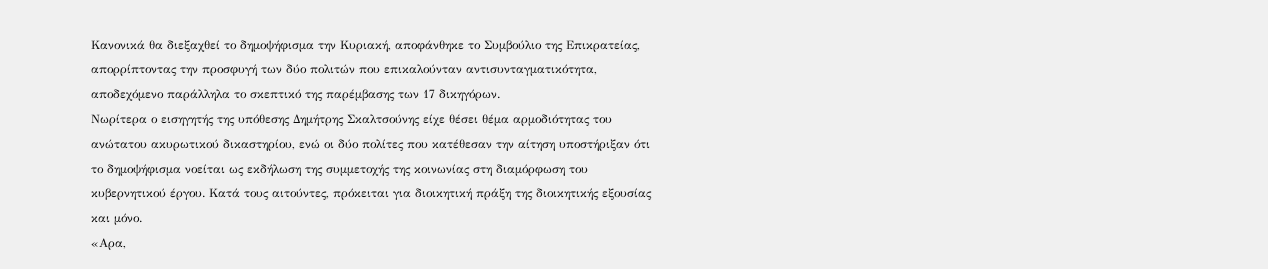Κανονικά θα διεξαχθεί το δημοψήφισμα την Κυριακή, αποφάνθηκε το Συμβούλιο της Επικρατείας, απορρίπτοντας την προσφυγή των δύο πολιτών που επικαλούνταν αντισυνταγματικότητα, αποδεχόμενο παράλληλα το σκεπτικό της παρέμβασης των 17 δικηγόρων.
Νωρίτερα ο εισηγητής της υπόθεσης Δημήτρης Σκαλτσούνης είχε θέσει θέμα αρμοδιότητας του ανώτατου ακυρωτικού δικαστηρίου, ενώ οι δύο πολίτες που κατέθεσαν την αίτηση υποστήριξαν ότι το δημοψήφισμα νοείται ως εκδήλωση της συμμετοχής της κοινωνίας στη διαμόρφωση του κυβερνητικού έργου. Κατά τους αιτούντες, πρόκειται για διοικητική πράξη της διοικητικής εξουσίας και μόνο.
«Αρα,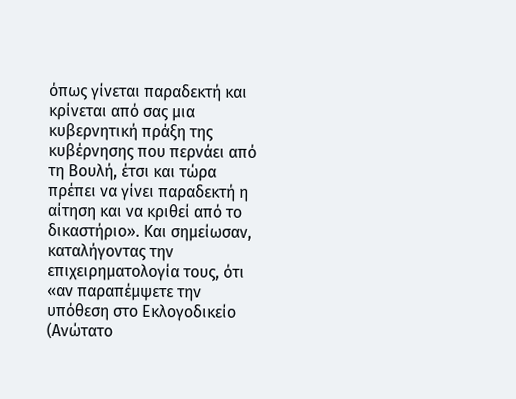όπως γίνεται παραδεκτή και κρίνεται από σας μια κυβερνητική πράξη της κυβέρνησης που περνάει από τη Βουλή, έτσι και τώρα πρέπει να γίνει παραδεκτή η αίτηση και να κριθεί από το δικαστήριο». Και σημείωσαν, καταλήγοντας την επιχειρηματολογία τους, ότι «αν παραπέμψετε την υπόθεση στο Εκλογοδικείο (Ανώτατο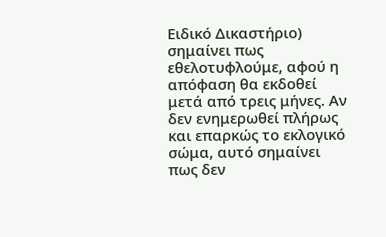Ειδικό Δικαστήριο) σημαίνει πως εθελοτυφλούμε, αφού η απόφαση θα εκδοθεί μετά από τρεις μήνες. Αν δεν ενημερωθεί πλήρως και επαρκώς το εκλογικό σώμα, αυτό σημαίνει πως δεν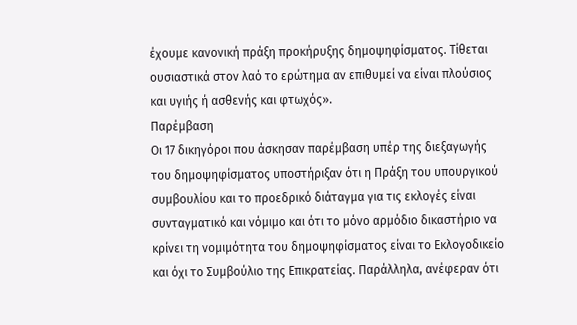έχουμε κανονική πράξη προκήρυξης δημοψηφίσματος. Τίθεται ουσιαστικά στον λαό το ερώτημα αν επιθυμεί να είναι πλούσιος και υγιής ή ασθενής και φτωχός».
Παρέμβαση
Οι 17 δικηγόροι που άσκησαν παρέμβαση υπέρ της διεξαγωγής του δημοψηφίσματος υποστήριξαν ότι η Πράξη του υπουργικού συμβουλίου και το προεδρικό διάταγμα για τις εκλογές είναι συνταγματικό και νόμιμο και ότι το μόνο αρμόδιο δικαστήριο να κρίνει τη νομιμότητα του δημοψηφίσματος είναι το Εκλογοδικείο και όχι το Συμβούλιο της Επικρατείας. Παράλληλα, ανέφεραν ότι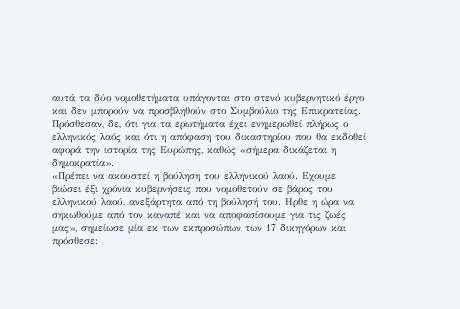αυτά τα δύο νομοθετήματα υπάγονται στο στενό κυβερνητικό έργο και δεν μπορούν να προσβληθούν στο Συμβούλιο της Επικρατείας. Πρόσθεσαν, δε, ότι για τα ερωτήματα έχει ενημερωθεί πλήρως ο ελληνικός λαός και ότι η απόφαση του δικαστηρίου που θα εκδοθεί αφορά την ιστορία της Ευρώπης, καθώς «σήμερα δικάζεται η δημοκρατία».
«Πρέπει να ακουστεί η βούληση του ελληνικού λαού. Εχουμε βιώσει έξι χρόνια κυβερνήσεις που νομοθετούν σε βάρος του ελληνικού λαού, ανεξάρτητα από τη βούλησή του. Ηρθε η ώρα να σηκωθούμε από τον καναπέ και να αποφασίσουμε για τις ζωές μας», σημείωσε μία εκ των εκπροσώπων των 17 δικηγόρων και πρόσθεσε: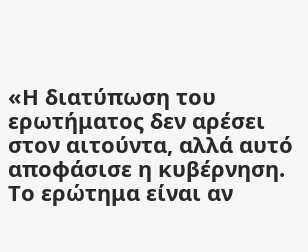«Η διατύπωση του ερωτήματος δεν αρέσει στον αιτούντα, αλλά αυτό αποφάσισε η κυβέρνηση. Το ερώτημα είναι αν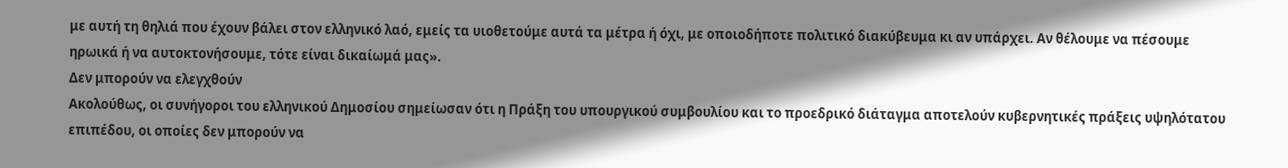με αυτή τη θηλιά που έχουν βάλει στον ελληνικό λαό, εμείς τα υιοθετούμε αυτά τα μέτρα ή όχι, με οποιοδήποτε πολιτικό διακύβευμα κι αν υπάρχει. Αν θέλουμε να πέσουμε ηρωικά ή να αυτοκτονήσουμε, τότε είναι δικαίωμά μας».
Δεν μπορούν να ελεγχθούν
Ακολούθως, οι συνήγοροι του ελληνικού Δημοσίου σημείωσαν ότι η Πράξη του υπουργικού συμβουλίου και το προεδρικό διάταγμα αποτελούν κυβερνητικές πράξεις υψηλότατου επιπέδου, οι οποίες δεν μπορούν να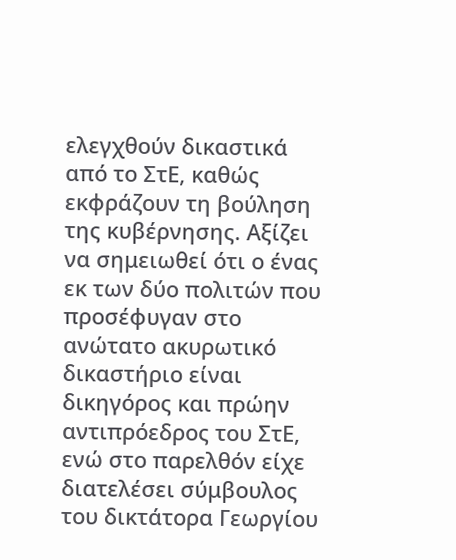ελεγχθούν δικαστικά από το ΣτΕ, καθώς εκφράζουν τη βούληση της κυβέρνησης. Αξίζει να σημειωθεί ότι ο ένας εκ των δύο πολιτών που προσέφυγαν στο ανώτατο ακυρωτικό δικαστήριο είναι δικηγόρος και πρώην αντιπρόεδρος του ΣτΕ, ενώ στο παρελθόν είχε διατελέσει σύμβουλος του δικτάτορα Γεωργίου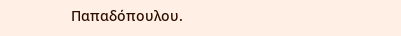Παπαδόπουλου.